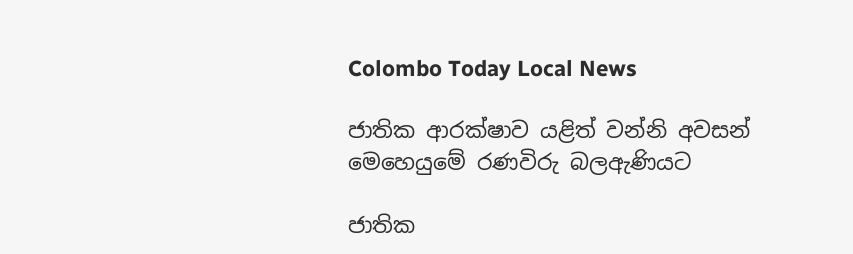Colombo Today Local News

ජාතික ආරක්ෂාව යළිත් වන්නි අවසන් මෙහෙයුමේ රණවිරු බලඇණියට

ජාතික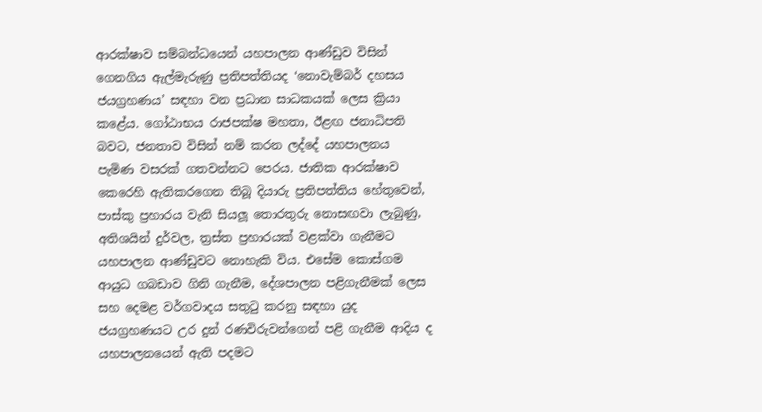ආරක්ෂාව සම්බන්ධයෙන් යහපාලන ආණ්ඩුව විසින් ගෙනගිය ඇල්මැරුණු ප්‍රතිපත්තියද ‘නොවැම්බර් දහසය ජයග්‍රහණය’ සඳහා වන ප්‍රධාන සාධකයක් ලෙස ක්‍රියා කළේය. ගෝඨාභය රාජපක්ෂ මහතා, ඊළඟ ජනාධිපති බවට, ජනතාව විසින් නම් කරන ලද්දේ යහපාලනය පැමිණ වසරක් ගතවන්නට පෙරය. ජාතික ආරක්ෂාව කෙරෙහි ඇතිකරගෙන තිබූ දියාරු ප්‍රතිපත්තිය හේතුවෙන්, පාස්කු ප්‍රහාරය වැනි සියලූ තොරතුරු නොසඟවා ලැබුණු, අතිශයින් දුර්වල, ත්‍රස්ත ප්‍රහාරයක් වළක්වා ගැනීමට යහපාලන ආණ්ඩුවට නොහැකි විය. එසේම කොස්ගම ආයුධ ගබඩාව ගිනි ගැනීම, දේශපාලන පළිගැනීමක් ලෙස සහ දෙමළ වර්ගවාදය සතුටු කරනු සඳහා යුද ජයග්‍රහණයට උර දුන් රණවිරුවන්ගෙන් පළි ගැනීම ආදිය ද යහපාලනයෙන් ඇති පදමට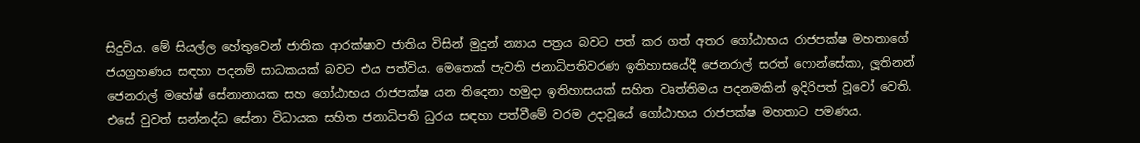සිදුවිය. මේ සියල්ල හේතුවෙන් ජාතික ආරක්ෂාව ජාතිය විසින් මුදුන් න්‍යාය පත්‍රය බවට පත් කර ගත් අතර ගෝඨාභය රාජපක්ෂ මහතාගේ ජයග්‍රහණය සඳහා පදනම් සාධකයක් බවට එය පත්විය. මෙතෙක් පැවති ජනාධිපතිවරණ ඉතිහාසයේදී ජෙනරාල් සරත් ෆොන්සේකා, ලූතිනන් ජෙනරාල් මහේෂ් සේනානායක සහ ගෝඨාභය රාජපක්ෂ යන තිදෙනා හමුදා ඉතිහාසයක් සහිත වෘත්තිමය පදනමකින් ඉදිරිපත් වූවෝ වෙති. එසේ වුවත් සන්නද්ධ සේනා විධායක සහිත ජනාධිපති ධුරය සඳහා පත්වීමේ වරම උදාවූයේ ගෝඨාභය රාජපක්ෂ මහතාට පමණය.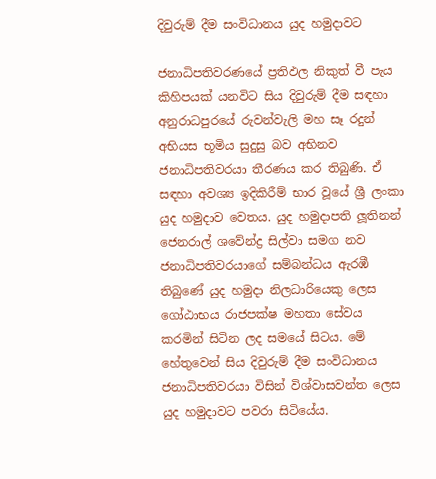දිවුරුම් දීම සංවිධානය යුද හමුදාවට

ජනාධිපතිවරණයේ ප්‍රතිඵල නිකුත් වී පැය කිහිපයක් යනවිට සිය දිවුරුම් දීම සඳහා අනුරාධපුරයේ රුවන්වැලි මහ සෑ රදුන් අභියස භූමිය සුදුසු බව අභිනව ජනාධිපතිවරයා තීරණය කර තිබුණි. ඒ සඳහා අවශ්‍ය ඉදිකිරීම් භාර වූයේ ශ්‍රී ලංකා යුද හමුදාව වෙතය. යුද හමුදාපති ලූතිනන් ජෙනරාල් ශවේන්ද්‍ර සිල්වා සමග නව ජනාධිපතිවරයාගේ සම්බන්ධය ඇරඹී තිබුණේ යුද හමුදා නිලධාරියෙකු ලෙස ගෝඨාභය රාජපක්ෂ මහතා සේවය කරමින් සිටින ලද සමයේ සිටය. මේ හේතුවෙන් සිය දිවුරුම් දීම සංවිධානය ජනාධිපතිවරයා විසින් විශ්වාසවන්ත ලෙස යුද හමුදාවට පවරා සිටියේය.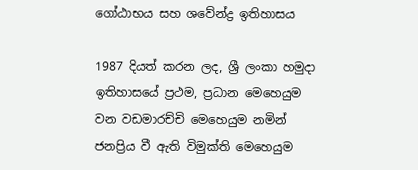ගෝඨාභය සහ ශවේන්ද්‍ර ඉතිහාසය

1987 දියත් කරන ලද, ශ්‍රී ලංකා හමුදා ඉතිහාසයේ ප්‍රථම, ප්‍රධාන මෙහෙයුම වන වඩමාරච්චි මෙහෙයුම නමින් ජනප්‍රිය වී ඇති විමුක්ති මෙහෙයුම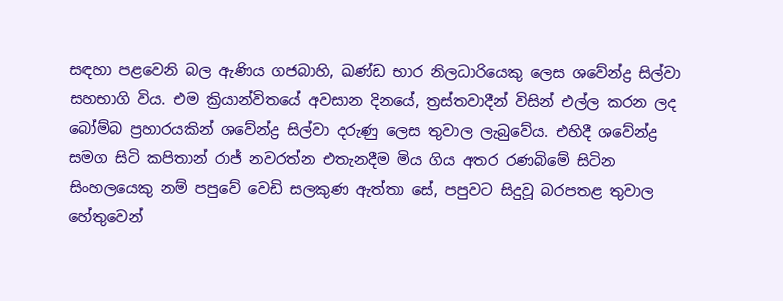සඳහා පළවෙනි බල ඇණිය ගජබාහි, ඛණ්ඩ භාර නිලධාරියෙකු ලෙස ශවේන්ද්‍ර සිල්වා සහභාගි විය. එම ක්‍රියාන්විතයේ අවසාන දිනයේ, ත්‍රස්තවාදීන් විසින් එල්ල කරන ලද බෝම්බ ප්‍රහාරයකින් ශවේන්ද්‍ර සිල්වා දරුණු ලෙස තුවාල ලැබුවේය. එහිදී ශවේන්ද්‍ර සමග සිටි කපිතාන් රාජ් නවරත්න එතැනදීම මිය ගිය අතර රණබිමේ සිටින සිංහලයෙකු නම් පපුවේ වෙඩි සලකුණ ඇත්තා සේ, පපුවට සිදුවූ බරපතළ තුවාල හේතුවෙන්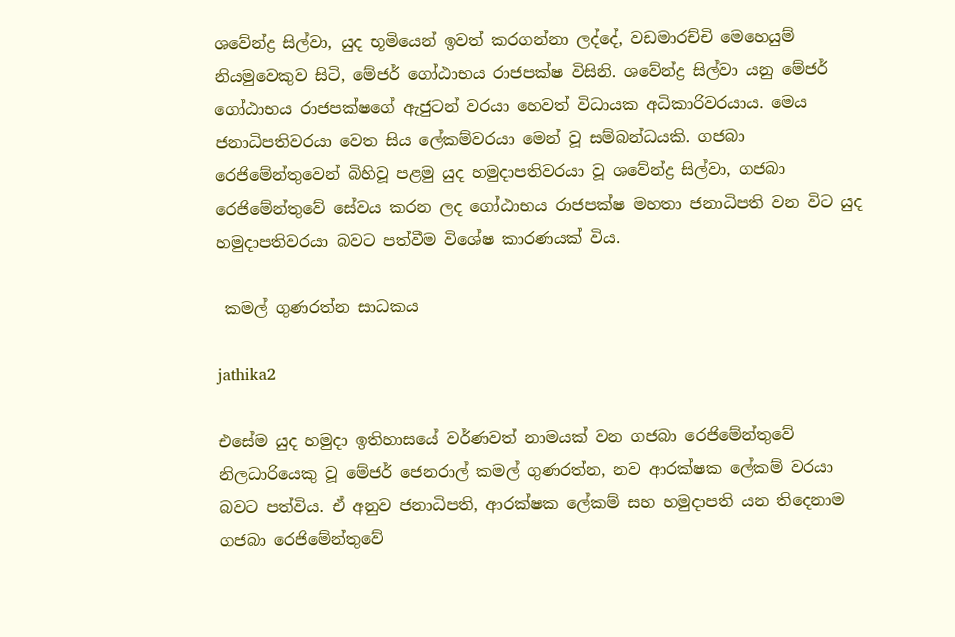ශවේන්ද්‍ර සිල්වා, යුද භූමියෙන් ඉවත් කරගන්නා ලද්දේ, වඩමාරච්චි මෙහෙයුම් නියමුවෙකුව සිටි, මේජර් ගෝඨාභය රාජපක්ෂ විසිනි. ශවේන්ද්‍ර සිල්වා යනු මේජර් ගෝඨාභය රාජපක්ෂගේ ඇජුටන් වරයා හෙවත් විධායක අධිකාරිවරයාය. මෙය ජනාධිපතිවරයා වෙත සිය ලේකම්වරයා මෙන් වූ සම්බන්ධයකි. ගජබා රෙජිමේන්තුවෙන් බිහිවූ පළමු යුද හමුදාපතිවරයා වූ ශවේන්ද්‍ර සිල්වා, ගජබා රෙජිමේන්තුවේ සේවය කරන ලද ගෝඨාභය රාජපක්ෂ මහතා ජනාධිපති වන විට යුද හමුදාපතිවරයා බවට පත්වීම විශේෂ කාරණයක් විය.

 කමල් ගුණරත්න සාධකය

jathika2

එසේම යුද හමුදා ඉතිහාසයේ වර්ණවත් නාමයක් වන ගජබා රෙජිමේන්තුවේ නිලධාරියෙකු වූ මේජර් ජෙනරාල් කමල් ගුණරත්න, නව ආරක්ෂක ලේකම් වරයා බවට පත්විය. ඒ අනුව ජනාධිපති, ආරක්ෂක ලේකම් සහ හමුදාපති යන තිදෙනාම ගජබා රෙජිමේන්තුවේ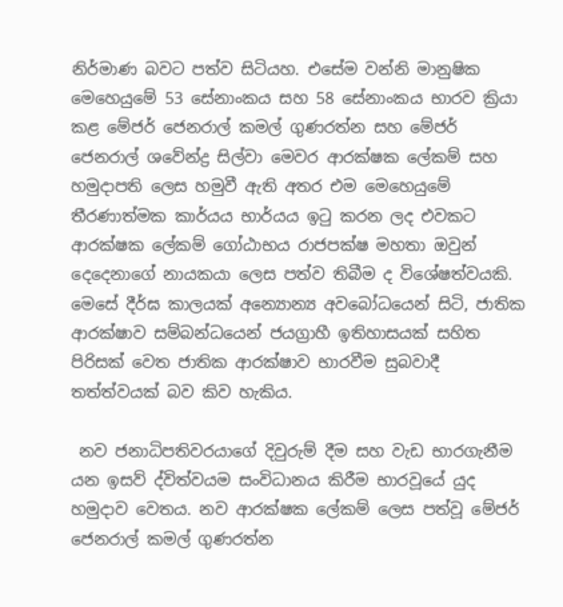නිර්මාණ බවට පත්ව සිටියහ. එසේම වන්නි මානුෂික මෙහෙයුමේ 53 සේනාංකය සහ 58 සේනාංකය භාරව ක්‍රියා කළ මේජර් ජෙනරාල් කමල් ගුණරත්න සහ මේජර් ජෙනරාල් ශවේන්ද්‍ර සිල්වා මෙවර ආරක්ෂක ලේකම් සහ හමුදාපති ලෙස හමුවී ඇති අතර එම මෙහෙයුමේ තීරණාත්මක කාර්යය භාර්යය ඉටු කරන ලද එවකට ආරක්ෂක ලේකම් ගෝඨාභය රාජපක්ෂ මහතා ඔවුන් දෙදෙනාගේ නායකයා ලෙස පත්ව තිබීම ද විශේෂත්වයකි. මෙසේ දීර්ඝ කාලයක් අන්‍යොන්‍ය අවබෝධයෙන් සිටි, ජාතික ආරක්ෂාව සම්බන්ධයෙන් ජයග්‍රාහී ඉතිහාසයක් සහිත පිරිසක් වෙත ජාතික ආරක්ෂාව භාරවීම සුබවාදී තත්ත්වයක් බව කිව හැකිය.

 නව ජනාධිපතිවරයාගේ දිවුරුම් දීම සහ වැඩ භාරගැනීම යන ඉසව් ද්විත්වයම සංවිධානය කිරීම භාරවූයේ යුද හමුදාව වෙතය. නව ආරක්ෂක ලේකම් ලෙස පත්වූ මේජර් ජෙනරාල් කමල් ගුණරත්න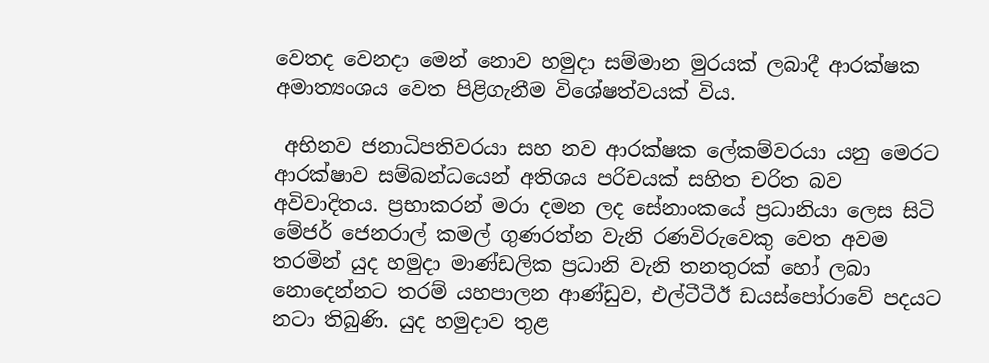වෙතද වෙනදා මෙන් නොව හමුදා සම්මාන මුරයක් ලබාදී ආරක්ෂක අමාත්‍යංශය වෙත පිළිගැනීම විශේෂත්වයක් විය.

 අභිනව ජනාධිපතිවරයා සහ නව ආරක්ෂක ලේකම්වරයා යනු මෙරට ආරක්ෂාව සම්බන්ධයෙන් අතිශය පරිචයක් සහිත චරිත බව අවිවාදිතය. ප්‍රභාකරන් මරා දමන ලද සේනාංකයේ ප්‍රධානියා ලෙස සිටි මේජර් ජෙනරාල් කමල් ගුණරත්න වැනි රණවිරුවෙකු වෙත අවම තරමින් යුද හමුදා මාණ්ඩලික ප්‍රධානි වැනි තනතුරක් හෝ ලබා නොදෙන්නට තරම් යහපාලන ආණ්ඩුව, එල්ටීටීඊ ඩයස්පෝරාවේ පදයට නටා තිබුණි. යුද හමුදාව තුළ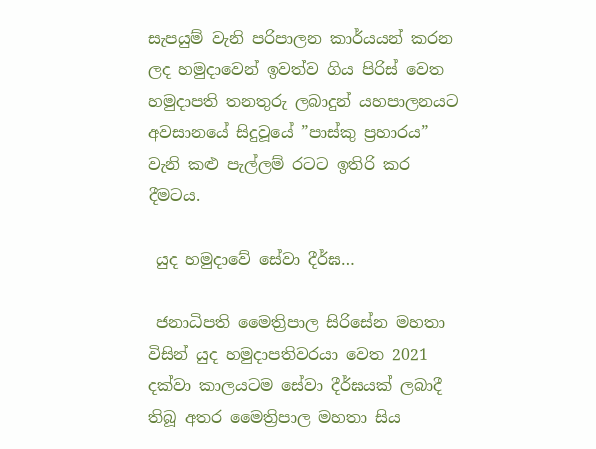සැපයුම් වැනි පරිපාලන කාර්යයන් කරන ලද හමුදාවෙන් ඉවත්ව ගිය පිරිස් වෙත හමුදාපති තනතුරු ලබාදුන් යහපාලනයට අවසානයේ සිදුවූයේ ”පාස්කු ප්‍රහාරය” වැනි කළු පැල්ලම් රටට ඉතිරි කර දීමටය.

 යුද හමුදාවේ සේවා දීර්ඝ…

 ජනාධිපති මෛත්‍රිපාල සිරිසේන මහතා විසින් යුද හමුදාපතිවරයා වෙත 2021 දක්වා කාලයටම සේවා දීර්ඝයක් ලබාදී තිබූ අතර මෛත්‍රිපාල මහතා සිය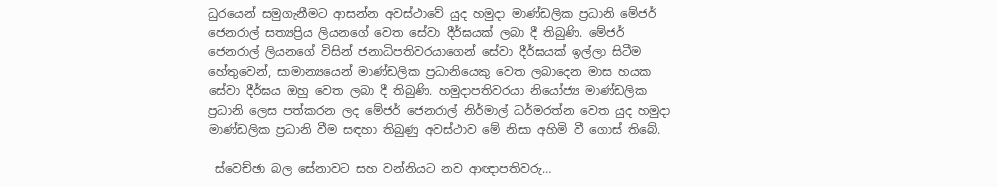ධුරයෙන් සමුගැනීමට ආසන්න අවස්ථාවේ යුද හමුදා මාණ්ඩලික ප්‍රධානි මේජර් ජෙනරාල් සත්‍යප්‍රිය ලියනගේ වෙත සේවා දීර්ඝයක් ලබා දී තිබුණි. මේජර් ජෙනරාල් ලියනගේ විසින් ජනාධිපතිවරයාගෙන් සේවා දීර්ඝයක් ඉල්ලා සිටීම හේතුවෙන්, සාමාන්‍යයෙන් මාණ්ඩලික ප්‍රධානියෙකු වෙත ලබාදෙන මාස හයක සේවා දීර්ඝය ඔහු වෙත ලබා දී තිබුණි. හමුදාපතිවරයා නියෝජ්‍ය මාණ්ඩලික ප්‍රධානි ලෙස පත්කරන ලද මේජර් ජෙනරාල් නිර්මාල් ධර්මරත්න වෙත යුද හමුදා මාණ්ඩලික ප්‍රධානි වීම සඳහා තිබුණු අවස්ථාව මේ නිසා අහිමි වී ගොස් තිබේ.

 ස්වෙච්ඡා බල සේනාවට සහ වන්නියට නව ආඥාපතිවරු…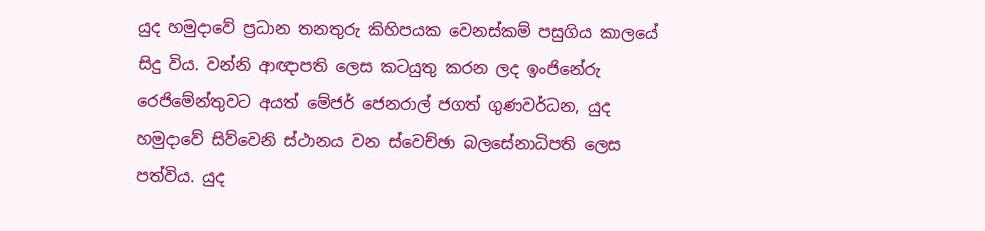යුද හමුදාවේ ප්‍රධාන තනතුරු කිහිපයක වෙනස්කම් පසුගිය කාලයේ සිදු විය. වන්නි ආඥාපති ලෙස කටයුතු කරන ලද ඉංජිනේරු රෙජිමේන්තුවට අයත් මේජර් ජෙනරාල් ජගත් ගුණවර්ධන, යුද හමුදාවේ සිව්වෙනි ස්ථානය වන ස්වෙච්ඡා බලසේනාධිපති ලෙස පත්විය. යුද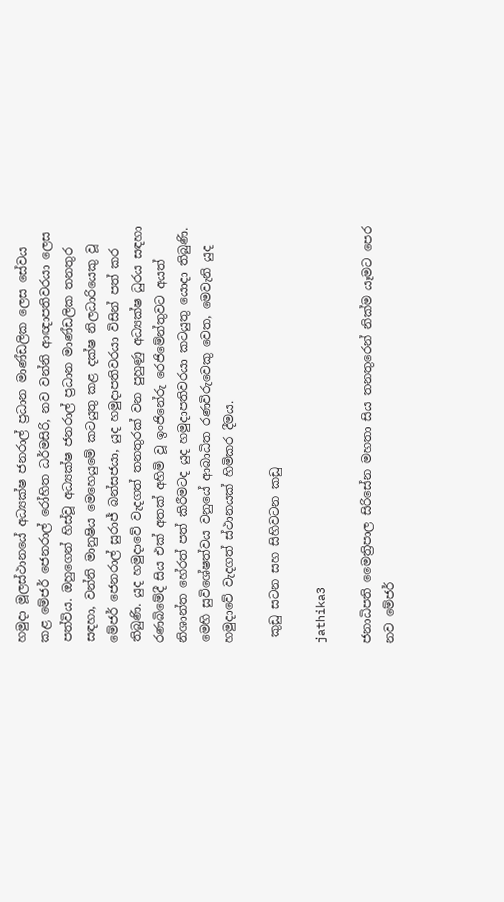හමුදා මූලස්ථානයේ අධ්‍යක්ෂ ජනරාල් ප්‍රධාන මාණ්ඩලික ලෙස සේවය කළ මේජර් ජෙනරාල් රෝහිත ධර්මසිරි, නව වන්නි ආඥාපතිවරයා ලෙස පත්විය. ඔහුගෙන් හිස්වූ අධ්‍යක්ෂ ජනරාල් ප්‍රධාන මාණ්ඩලික තනතුර සඳහා, වන්නි මානුෂිය මෙහෙයුමේ කටයුතු කළ දක්ෂ නිලධාරියෙකු වූ මේජර් ජෙනරාල් සුරාජ් බන්සජයා, යුද හමුදාපතිවරයා විසින් පත් කර තිබුණි. යුද හමුදාවේ වැදගත් තනතුරක් වන පුහුණු අධ්‍යක්ෂ ධුරය සඳහා රණබිමේදී සිය එක් අතක් අහිමි වූ ඉංජිනේරු රෙජිමේන්තුවට අයත් නිශාන්ත හේරත් පත් කිරීමටද යුද හමුදාපතිවරයා කටයුතු යොදා තිබුණි. මෙහි සුවිශේෂත්වය වනුයේ ආබාධිත රණවිරුවෙකු වෙත, මෙවැනි යුද හමුදාවේ වැදගත් ස්ථානයක් හිමිකර දීමය.

 කුඩු සටන සහ සිහිවටන කඩු

jathika3

ජනාධිපති මෛත්‍රිපාල සිරිසේන මහතා සිය තනතුරෙන් නික්ම යෑමට පෙර නව මේජර්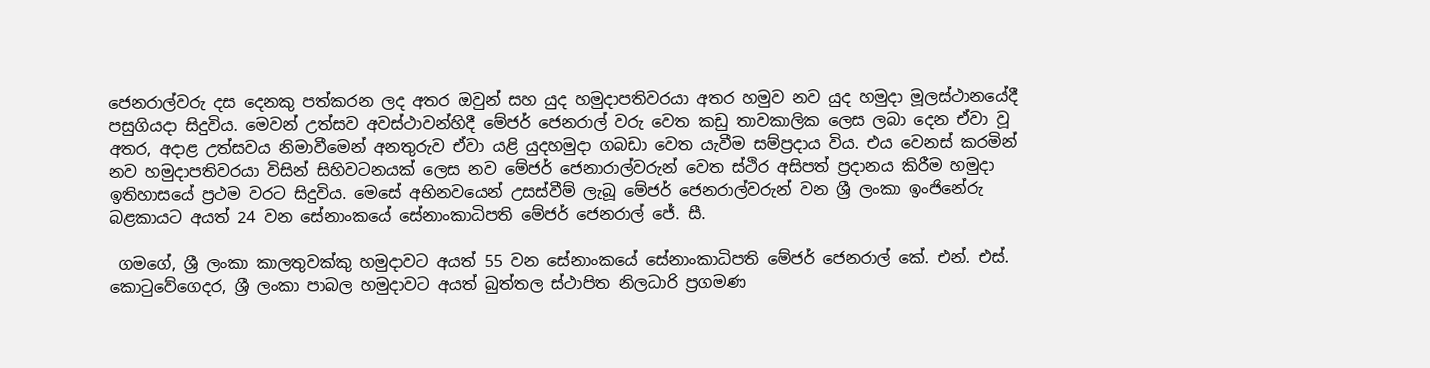ජෙනරාල්වරු දස දෙනකු පත්කරන ලද අතර ඔවුන් සහ යුද හමුදාපතිවරයා අතර හමුව නව යුද හමුදා මූලස්ථානයේදී පසුගියදා සිදුවිය. මෙවන් උත්සව අවස්ථාවන්හිදී මේජර් ජෙනරාල් වරු වෙත කඩු තාවකාලික ලෙස ලබා දෙන ඒවා වූ අතර, අදාළ උත්සවය නිමාවීමෙන් අනතුරුව ඒවා යළි යුදහමුදා ගබඩා වෙත යැවීම සම්ප්‍රදාය විය. එය වෙනස් කරමින් නව හමුදාපතිවරයා විසින් සිහිවටනයක් ලෙස නව මේජර් ජෙනාරාල්වරුන් වෙත ස්ථිර අසිපත් ප්‍රදානය කිරීම හමුදා ඉතිහාසයේ ප්‍රථම වරට සිදුවිය. මෙසේ අභිනවයෙන් උසස්වීම් ලැබූ මේජර් ජෙනරාල්වරුන් වන ශ්‍රී ලංකා ඉංජිනේරු බළකායට අයත් 24 වන සේනාංකයේ සේනාංකාධිපති මේජර් ජෙනරාල් ජේ. සී.

 ගමගේ, ශ්‍රී ලංකා කාලතුවක්කු හමුදාවට අයත් 55 වන සේනාංකයේ සේනාංකාධිපති මේජර් ජෙනරාල් කේ. එන්. එස්. කොටුවේගෙදර, ශ්‍රී ලංකා පාබල හමුදාවට අයත් බුත්තල ස්ථාපිත නිලධාරි ප්‍රගමණ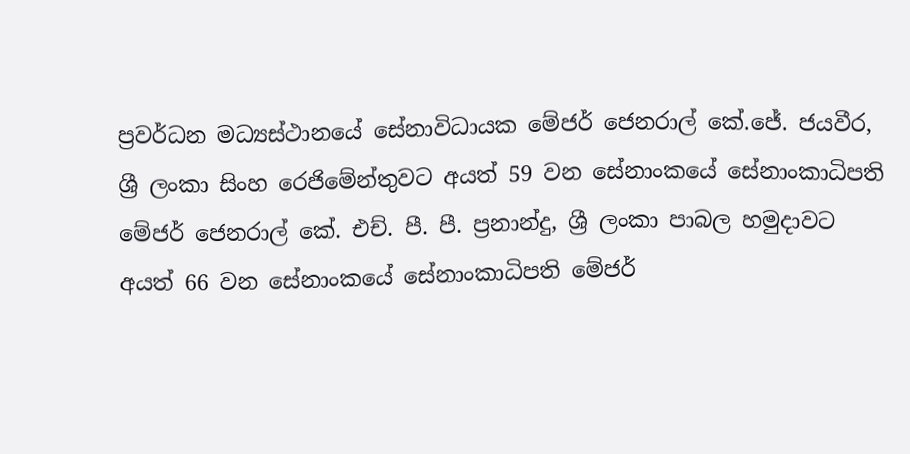ප්‍රවර්ධන මධ්‍යස්ථානයේ සේනාවිධායක මේජර් ජෙනරාල් කේ.ජේ. ජයවීර, ශ්‍රී ලංකා සිංහ රෙජිමේන්තුවට අයත් 59 වන සේනාංකයේ සේනාංකාධිපති මේජර් ජෙනරාල් කේ. එච්. පී. පී. ප්‍රනාන්දු, ශ්‍රී ලංකා පාබල හමුදාවට අයත් 66 වන සේනාංකයේ සේනාංකාධිපති මේජර්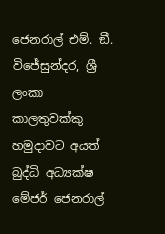ජෙනරාල් එම්. ඞී. විජේසුන්දර, ශ්‍රී ලංකා කාලතුවක්කු හමුදාවට අයත් බුද්ධි අධ්‍යක්ෂ මේජර් ජෙනරාල්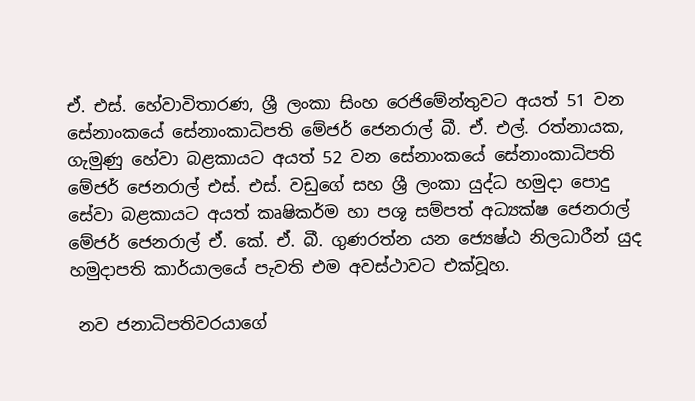ඒ. එස්. හේවාවිතාරණ, ශ්‍රී ලංකා සිංහ රෙජිමේන්තුවට අයත් 51 වන සේනාංකයේ සේනාංකාධිපති මේජර් ජෙනරාල් බී. ඒ. එල්. රත්නායක, ගැමුණු හේවා බළකායට අයත් 52 වන සේනාංකයේ සේනාංකාධිපති මේජර් ජෙනරාල් එස්. එස්. වඩුගේ සහ ශ්‍රී ලංකා යුද්ධ හමුදා පොදු සේවා බළකායට අයත් කෘෂිකර්ම හා පශූ සම්පත් අධ්‍යක්ෂ ජෙනරාල් මේජර් ජෙනරාල් ඒ. කේ. ඒ. බී. ගුණරත්න යන ජ්‍යෙෂ්ඨ නිලධාරීන් යුද හමුදාපති කාර්යාලයේ පැවති එම අවස්ථාවට එක්වූහ.

 නව ජනාධිපතිවරයාගේ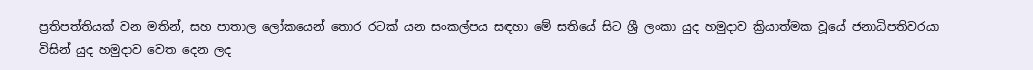ප්‍රතිපත්තියක් වන මතින්, සහ පාතාල ලෝකයෙන් තොර රටක් යන සංකල්පය සඳහා මේ සතියේ සිට ශ්‍රී ලංකා යුද හමුදාව ක්‍රියාත්මක වූයේ ජනාධිපතිවරයා විසින් යුද හමුදාව වෙත දෙන ලද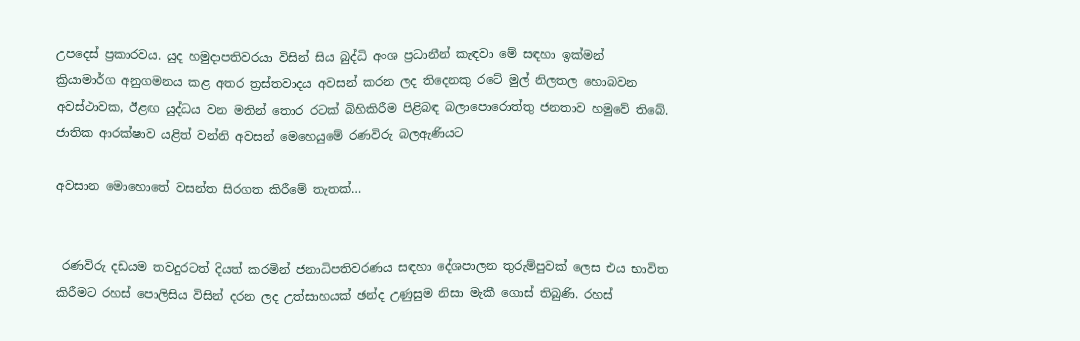උපදෙස් ප්‍රකාරවය. යුද හමුදාපතිවරයා විසින් සිය බුද්ධි අංශ ප්‍රධානීන් කැඳවා මේ සඳහා ඉක්මන් ක්‍රියාමාර්ග අනුගමනය කළ අතර ත්‍රස්තවාදය අවසන් කරන ලද තිදෙනකු රටේ මුල් නිලතල හොබවන අවස්ථාවක, ඊළඟ යුද්ධය වන මතින් තොර රටක් බිහිකිරීම පිළිබඳ බලාපොරොත්තු ජනතාව හමුවේ තිබේ.
ජාතික ආරක්ෂාව යළිත් වන්නි අවසන් මෙහෙයුමේ රණවිරු බලඇණියට

අවසාන මොහොතේ වසන්ත සිරගත කිරීමේ තැතක්…


 රණවිරු දඩයම තවදුරටත් දියත් කරමින් ජනාධිපතිවරණය සඳහා දේශපාලන තුරුම්පුවක් ලෙස එය භාවිත කිරීමට රහස් පොලිසිය විසින් දරන ලද උත්සාහයක් ඡන්ද උණුසුම නිසා මැකී ගොස් තිබුණි. රහස්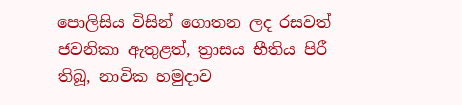පොලිසිය විසින් ගොතන ලද රසවත් ජවනිකා ඇතුළත්, ත්‍රාසය භීතිය පිරී තිබූ, නාවික හමුදාව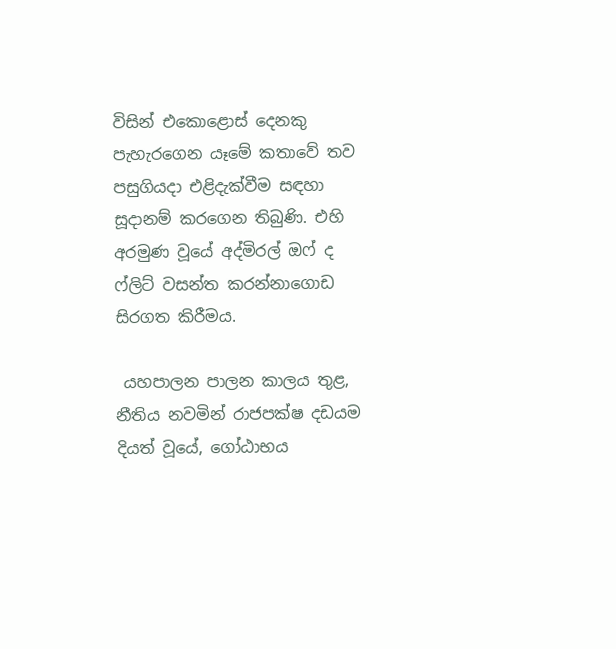විසින් එකොළොස් දෙනකු පැහැරගෙන යෑමේ කතාවේ තව පසුගියදා එළිදැක්වීම සඳහා සූදානම් කරගෙන තිබුණි. එහි අරමුණ වූයේ අද්මිරල් ඔෆ් ද ෆ්ලිට් වසන්ත කරන්නාගොඩ සිරගත කිරීමය.

 යහපාලන පාලන කාලය තුළ, නීතිය නවමින් රාජපක්ෂ දඩයම දියත් වූයේ, ගෝඨාභය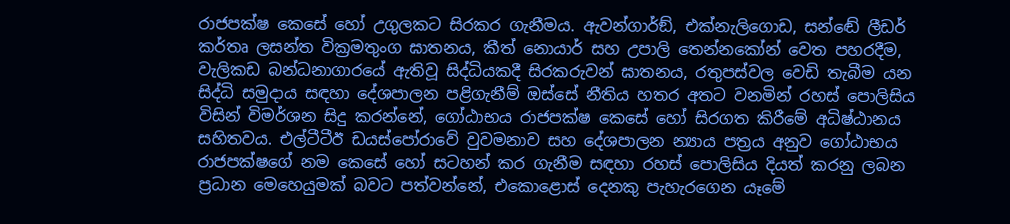රාජපක්ෂ කෙසේ හෝ උගුලකට සිරකර ගැනීමය. ඇවන්ගාර්ඞ්, එක්නැලිගොඩ, සන්ඬේ ලීඩර් කර්තෘ ලසන්ත වික්‍රමතුංග ඝාතනය, කීත් නොයාර් සහ උපාලි තෙන්නකෝන් වෙත පහරදීම, වැලිකඩ බන්ධනාගාරයේ ඇතිවූ සිද්ධියකදී සිරකරුවන් ඝාතනය, රතුපස්වල වෙඩි තැබීම යන සිද්ධි සමුදාය සඳහා දේශපාලන පළිගැනීම් ඔස්සේ නීතිය හතර අතට වනමින් රහස් පොලිසිය විසින් විමර්ශන සිදු කරන්නේ, ගෝඨාභය රාජපක්ෂ කෙසේ හෝ සිරගත කිරීමේ අධිෂ්ඨානය සහිතවය. එල්ටීටීඊ ඩයස්පෝරාවේ වුවමනාව සහ දේශපාලන න්‍යාය පත්‍රය අනුව ගෝඨාභය රාජපක්ෂගේ නම කෙසේ හෝ සටහන් කර ගැනීම සඳහා රහස් පොලිසිය දියත් කරනු ලබන ප්‍රධාන මෙහෙයුමක් බවට පත්වන්නේ, එකොළොස් දෙනකු පැහැරගෙන යෑමේ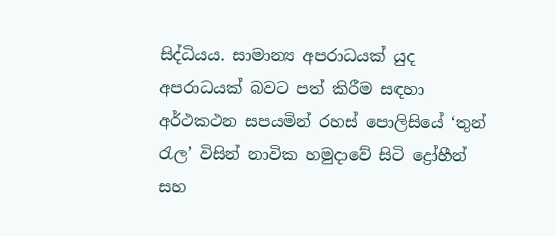සිද්ධියය. සාමාන්‍ය අපරාධයක් යුද අපරාධයක් බවට පත් කිරීම සඳහා අර්ථකථන සපයමින් රහස් පොලිසියේ ‘තුන් රැල’ විසින් නාවික හමුදාවේ සිටි ද්‍රෝහීන් සහ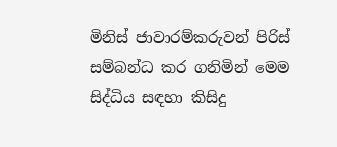මිනිස් ජාවාරම්කරුවන් පිරිස් සම්බන්ධ කර ගනිමින් මෙම සිද්ධිය සඳහා කිසිදු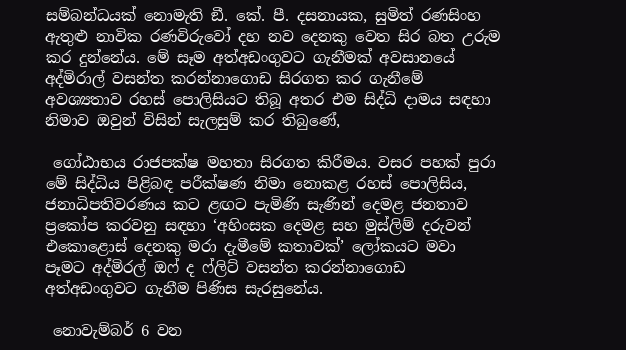සම්බන්ධයක් නොමැති ඞී. කේ. පී. දසනායක, සුමිත් රණසිංහ ඇතුළු නාවික රණවිරුවෝ දහ නව දෙනකු වෙත සිර බත උරුම කර දුන්නේය. මේ සෑම අත්අඩංගුවට ගැනීමක් අවසානයේ අද්මිරාල් වසන්ත කරන්නාගොඩ සිරගත කර ගැනීමේ අවශ්‍යතාව රහස් පොලිසියට තිබූ අතර එම සිද්ධි දාමය සඳහා නිමාව ඔවුන් විසින් සැලසුම් කර තිබුණේ,

 ගෝඨාභය රාජපක්ෂ මහතා සිරගත කිරීමය. වසර පහක් පුරා මේ සිද්ධිය පිළිබඳ පරීක්ෂණ නිමා නොකළ රහස් පොලිසිය, ජනාධිපතිවරණය කට ළඟට පැමිණි සැණින් දෙමළ ජනතාව ප්‍රකෝප කරවනු සඳහා ‘අහිංසක දෙමළ සහ මුස්ලිම් දරුවන් එකොළොස් දෙනකු මරා දැමීමේ කතාවක්’ ලෝකයට මවා පෑමට අද්මිරල් ඔෆ් ද ෆ්ලිට් වසන්ත කරන්නාගොඩ අත්අඩංගුවට ගැනීම පිණිස සැරසුනේය.

 නොවැම්බර් 6 වන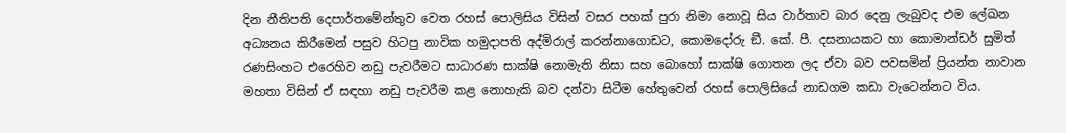දින නීතිපති දෙපාර්තමේන්තුව වෙත රහස් පොලිසිය විසින් වසර පහක් පුරා නිමා නොවූ සිය වාර්තාව බාර දෙනු ලැබුවද එම ලේඛන අධ්‍යනය කිරීමෙන් පසුව හිටපු නාවික හමුදාපති අද්මිරාල් කරන්නාගොඩට, කොමදෝරු ඞී. කේ. පී. දසනායකට හා කොමාන්ඩර් සුමිත් රණසිංහට එරෙහිව නඩු පැවරීමට සාධාරණ සාක්ෂි නොමැති නිසා සහ බොහෝ සාක්ෂි ගොතන ලද ඒවා බව පවසමින් ප්‍රියන්ත නාවාන මහතා විසින් ඒ සඳහා නඩු පැවරීම කළ නොහැකි බව දන්වා සිටීම හේතුවෙන් රහස් පොලිසියේ නාඩගම කඩා වැටෙන්නට විය.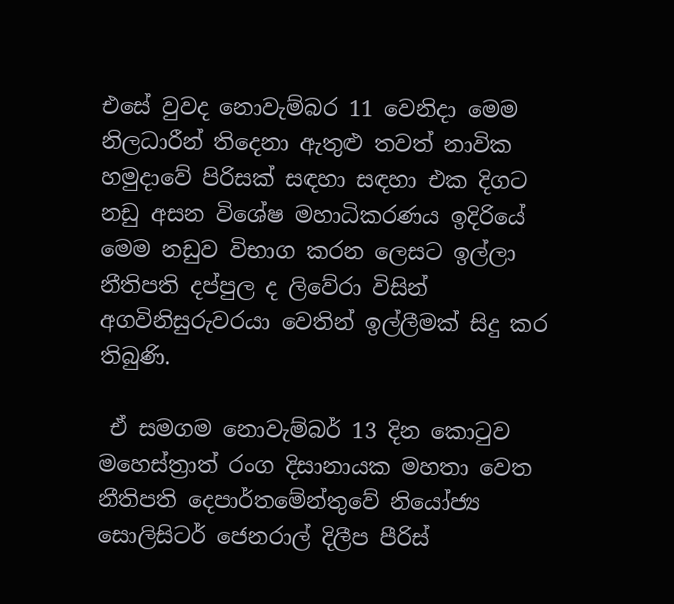එසේ වුවද නොවැම්බර 11 වෙනිදා මෙම නිලධාරීන් තිදෙනා ඇතුළු තවත් නාවික හමුදාවේ පිරිසක් සඳහා සඳහා එක දිගට නඩු අසන විශේෂ මහාධිකරණය ඉදිරියේ මෙම නඩුව විභාග කරන ලෙසට ඉල්ලා නීතිපති දප්පුල ද ලිවේරා විසින් අගවිනිසුරුවරයා වෙතින් ඉල්ලීමක් සිදු කර තිබුණි.

 ඒ සමගම නොවැම්බර් 13 දින කොටුව මහෙස්ත්‍රාත් රංග දිසානායක මහතා වෙත නීතිපති දෙපාර්තමේන්තුවේ නියෝජ්‍ය සොලිසිටර් ජෙනරාල් දිලීප පීරිස්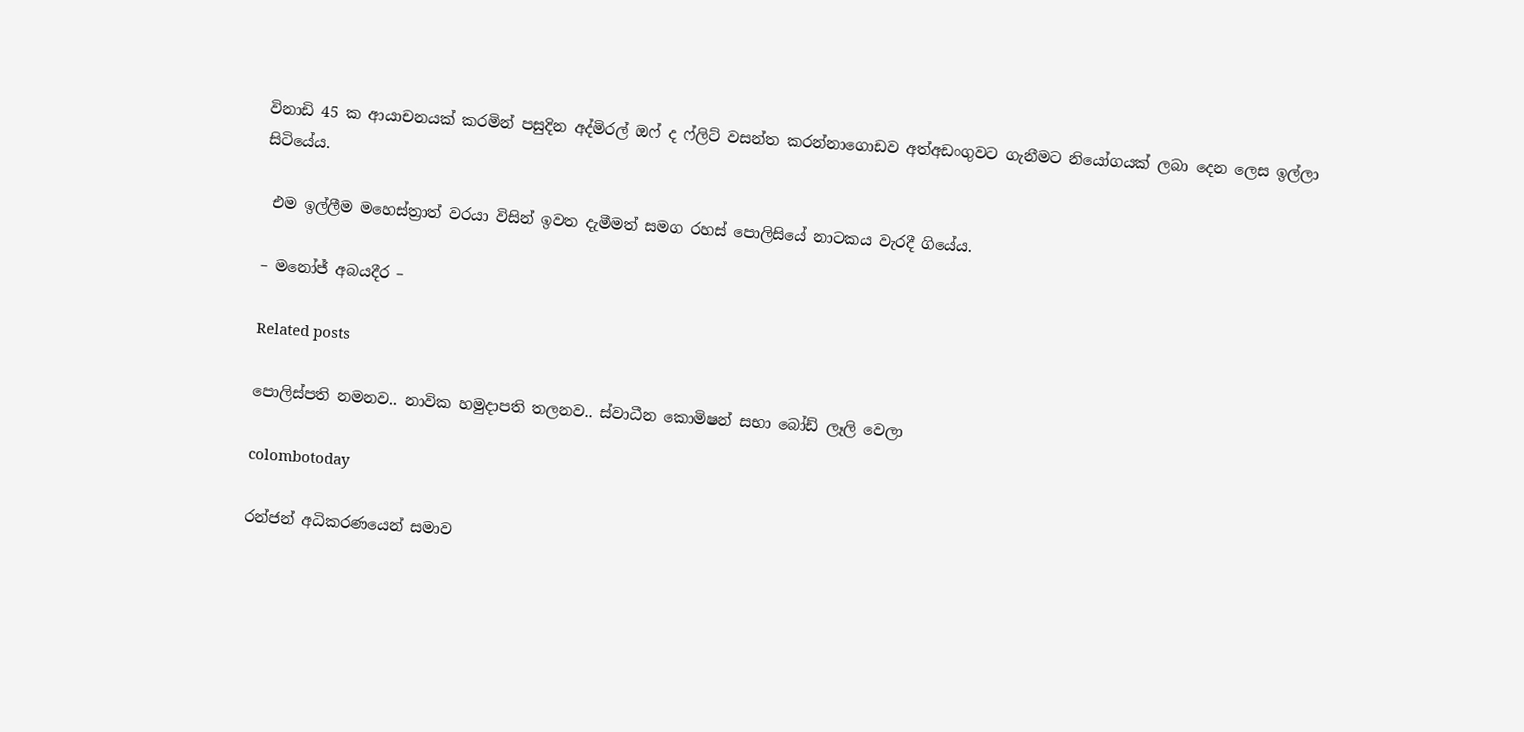විනාඩි 45 ක ආයාචනයක් කරමින් පසුදින අද්මිරල් ඔෆ් ද ෆ්ලිට් වසන්ත කරන්නාගොඩව අත්අඩංගුවට ගැනීමට නියෝගයක් ලබා දෙන ලෙස ඉල්ලා සිටියේය.

 එම ඉල්ලීම මහෙස්ත්‍රාත් වරයා විසින් ඉවත දැමීමත් සමග රහස් පොලිසියේ නාටකය වැරදී ගියේය.

– මනෝජ් අබයදීර –

Related posts

පොලිස්පති නමනව.. නාවික හමුදාපති තලනව.. ස්වාධීන කොමිෂන් සභා බෝඩ් ලෑලි වෙලා

colombotoday

රන්ජන් අධිකරණයෙන් සමාව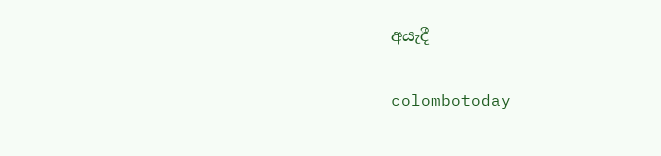අයැදී

colombotoday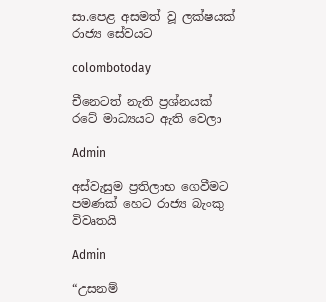සා.පෙළ අසමත් වූ ලක්ෂයක් රාජ්‍ය සේවයට

colombotoday

චීනෙටත් නැති ප්‍රශ්නයක් රටේ මාධ්‍යයට ඇති වෙලා

Admin

අස්වැසුම ප්‍රතිලාභ ගෙවීමට පමණක් හෙට රාජ්‍ය බැංකු විවෘතයි

Admin

“උසනම්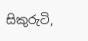සිකුරුටි,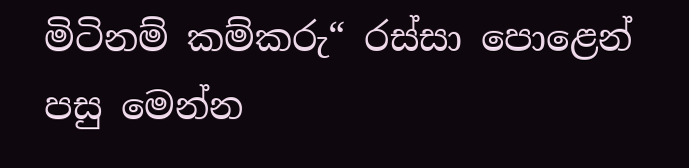මිටිනම් කම්කරු“ රස්සා පොළෙන් පසු මෙන්න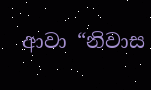ආවා “නිවාස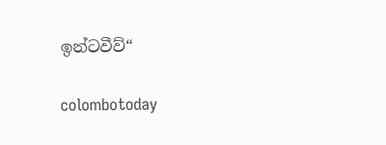ඉන්ටවීව්“

colombotoday